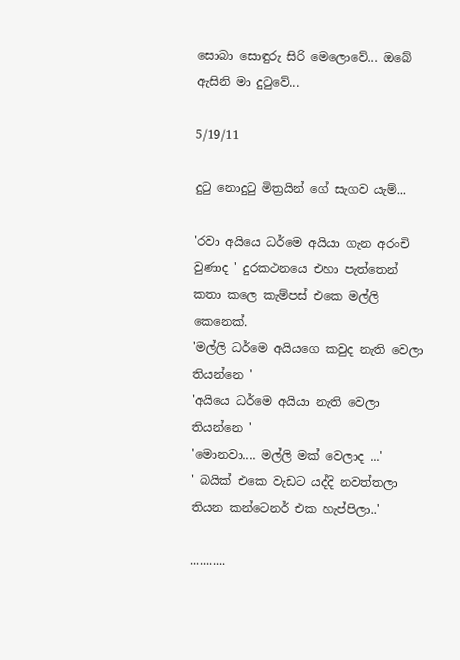සොබා සොඳුරු සිරි මෙලොවේ... ඔබේ ඇසිනි මා දුටුවේ...

5/19/11

දුටු නොදුටු මිත්‍රයින් ගේ සැගව යැම්...

'රවා අයියෙ ධර්මෙ අයියා ගැන අරංචි වුණාද ' දුරකථනයෙ එහා පැත්තෙන් කතා කලෙ කැම්පස් එකෙ මල්ලි කෙනෙක්.
'මල්ලි ධර්මෙ අයියගෙ කවුද නැති වෙලා තියන්නෙ '
'අයියෙ ධර්මෙ අයියා නැති වෙලා තියන්නෙ '
'මොනවා.... මල්ලි මක් වෙලාද ...'
' බයික් එකෙ වැඩට යද්දි නවත්තලා තියන කන්ටෙනර් එක හැප්පිලා..'

...........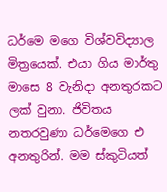ධර්මෙ මගෙ විශ්වවිද්‍යාල මිත්‍රයෙක්. එයා ගිය මාර්තු මාසෙ 8 වැනිදා අනතුරකට ලක් වුනා. ජිවිතය නතරවුණා ධර්මෙගෙ එ අනතුරින්. මම ස්කුටියත්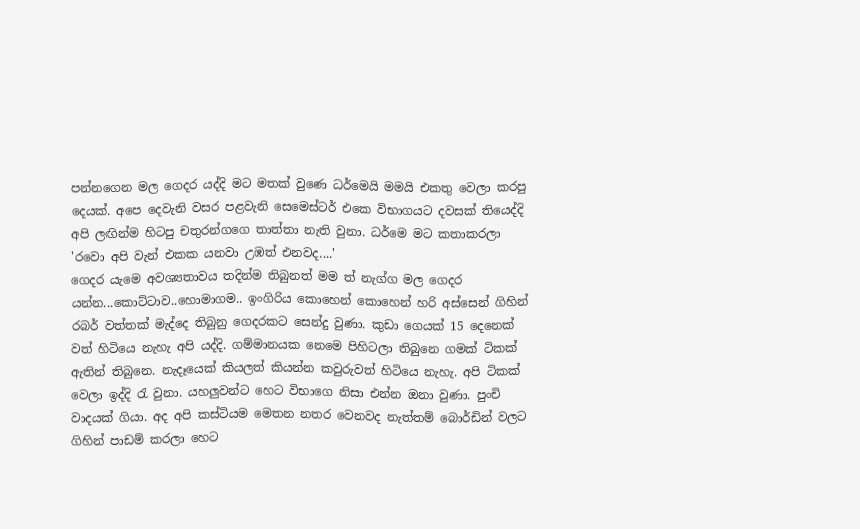පන්නගෙන මල ගෙදර යද්දි මට මතක් වුණෙ ධර්මෙයි මමයි එකතු වෙලා කරපු දෙයක්. අපෙ දෙවැනි වසර පළවැනි සෙමෙස්ටර් එකෙ විභාගයට දවසක් තියෙද්දි අපි ලඟින්ම හිටපු චතුරන්ගගෙ තාත්තා නැති වුනා. ධර්මෙ මට කතාකරලා
'රවො අපි වැන් එකක යනවා උඹත් එනවද....'
ගෙදර යැමෙ අවශ්‍යතාවය තදින්ම තිබුනත් මම ත් නැග්ග මල ගෙදර යන්න...කොට්ටාව..හොමාගම.. ඉංගිරිය කොහෙන් කොහෙන් හරි අස්සෙන් ගිහින් රබර් වත්තක් මැද්දෙ තිබුනු ගෙදරකට සෙන්දු වුණා. කුඩා ගෙයක් 15 දෙනෙක් වත් හිටියෙ නැහැ අපි යද්දි. ගම්මානයක නෙමෙ පිහිටලා තිබුනෙ ගමක් ටිකක් ඇතින් තිබුනෙ. නැදෑයෙක් කියලත් කියන්න කවුරුවත් හිටියෙ නැහැ. අපි ටිකක් වෙලා ඉද්දි රැ වුනා. යහලුවන්ට හෙට විභාගෙ නිසා එන්න ඔනා වුණා. පුංචි වාදයක් ගියා. අද අපි කස්ටියම මෙතන නතර වෙනවද නැත්තම් බොර්ඩින් වලට ගිහින් පාඩම් කරලා හෙට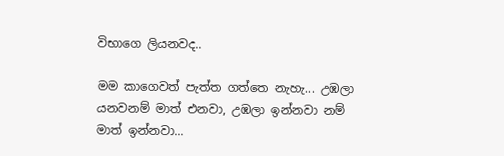විභාගෙ ලියනවද..

මම කාගෙවත් පැත්ත ගත්තෙ නැහැ... උඹලා යනවනම් මාත් එනවා, උඹලා ඉන්නවා නම් මාත් ඉන්නවා...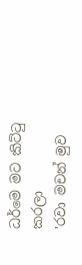ධර්මෙ මට කිට්ටු කරලා
'රවා මචන් මුව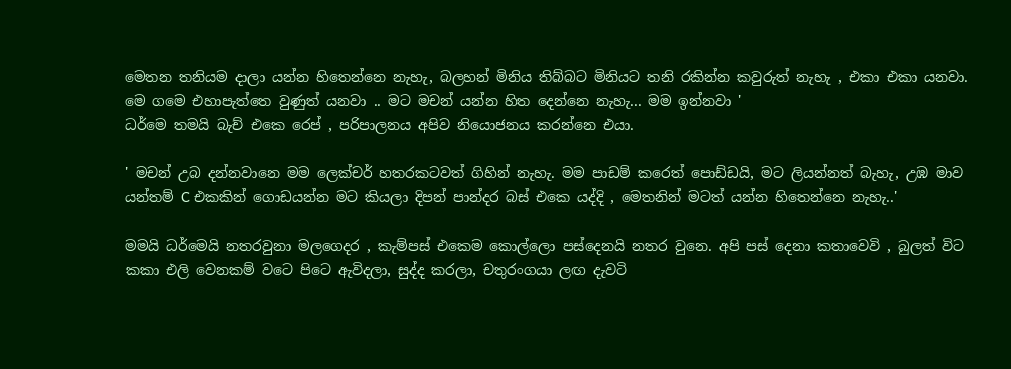මෙතන තනියම දාලා යන්න හිතෙන්නෙ නැහැ, බලහන් මිනිය තිබ්බට මිනියට තනි රකින්න කවුරුත් නැහැ , එකා එකා යනවා. මෙ ගමෙ එහාපැත්තෙ වුණුත් යනවා .. මට මචන් යන්න හිත දෙන්නෙ නැහැ... මම ඉන්නවා '
ධර්මෙ තමයි බැච් එකෙ රෙප් , පරිපාලනය අපිව නියොජනය කරන්නෙ එයා.

' මචන් උබ දන්නවානෙ මම ලෙක්චර් හතරකටවත් ගිහින් නැහැ. මම පාඩම් කරෙත් පොඩ්ඩයි, මට ලියන්නත් බැහැ, උඹ මාව යන්තම් C එකකින් ගොඩයන්න මට කියලා දිපන් පාන්දර බස් එකෙ යද්දි , මෙතනින් මටත් යන්න හිතෙන්නෙ නැහැ..'

මමයි ධර්මෙයි නතරවුනා මලගෙදර , කැම්පස් එකෙම කොල්ලො පස්දෙනයි නතර වුනෙ. අපි පස් දෙනා කතාවෙවි , බුලත් විට කකා එලි වෙනකම් වටෙ පිටෙ ඇවිදලා, සුද්ද කරලා, චතුරංගයා ලඟ දැවටි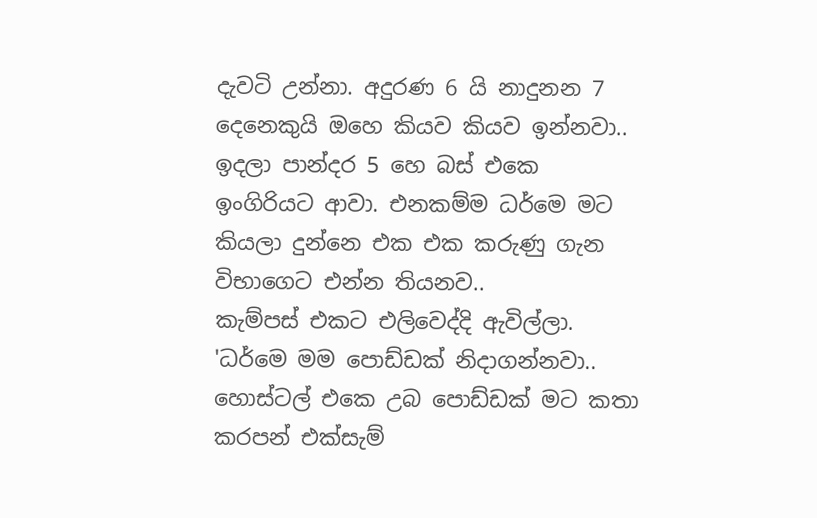දැවටි උන්නා. අදුරණ 6 යි නාදුනන 7 දෙනෙකුයි ඔහෙ කියව කියව ඉන්නවා.. ඉදලා පාන්දර 5 හෙ බස් එකෙ ඉංගිරියට ආවා. එනකම්ම ධර්මෙ මට කියලා දුන්නෙ එක එක කරුණු ගැන විභාගෙට එන්න තියනව..
කැම්පස් එකට එලිවෙද්දි ඇවිල්ලා.
'ධර්මෙ මම පොඩ්ඩක් නිදාගන්නවා.. හොස්ටල් එකෙ උබ පොඩ්ඩක් මට කතා කරපන් එක්සැම්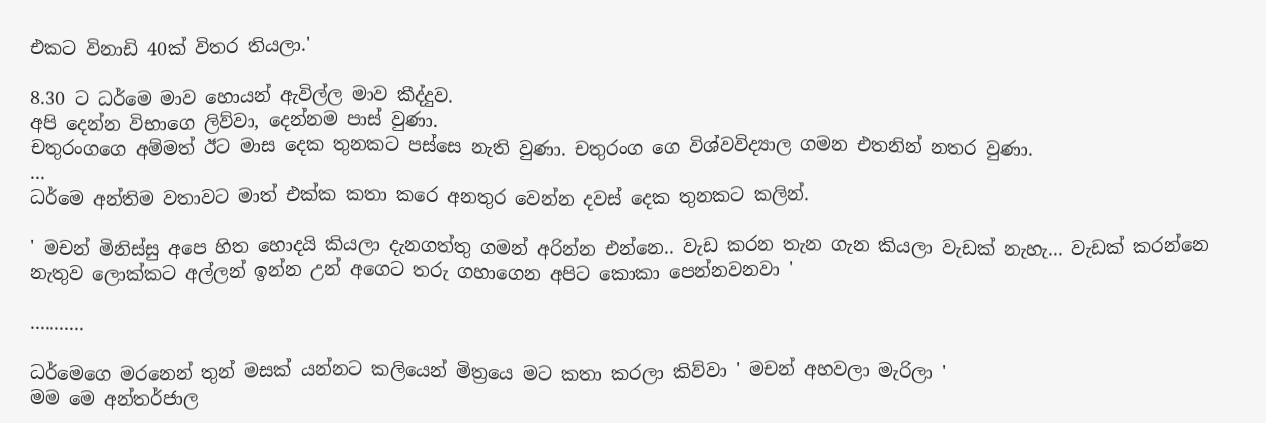එකට විනාඩි 40ක් විතර තියලා.'

8.30 ට ධර්මෙ මාව හොයන් ඇවිල්ල මාව කීද්දුව.
අපි දෙන්න විභාගෙ ලිව්වා, දෙන්නම පාස් වුණා.
චතුරංගගෙ අම්මත් ඊට මාස දෙක තුනකට පස්සෙ නැති වුණා. චතුරංග ගෙ විශ්වවිද්‍යාල ගමන එතනින් නතර වුණා.
...
ධර්මෙ අන්තිම වතාවට මාත් එක්ක කතා කරෙ අනතුර වෙන්න දවස් දෙක තුනකට කලින්.

' මචන් මිනිස්සු අපෙ හිත හොදයි කියලා දැනගත්තු ගමන් අරින්න එන්නෙ.. වැඩ කරන තැන ගැන කියලා වැඩක් නැහැ... වැඩක් කරන්නෙ නැතුව ලොක්කට අල්ලන් ඉන්න උන් අගෙට තරු ගහාගෙන අපිට කොකා පෙන්නවනවා '

...........

ධර්මෙගෙ මරනෙන් තුන් මසක් යන්නට කලියෙන් මිත්‍රයෙ මට කතා කරලා කිව්වා ' මචන් අහවලා මැරිලා '
මම මෙ අන්තර්ජාල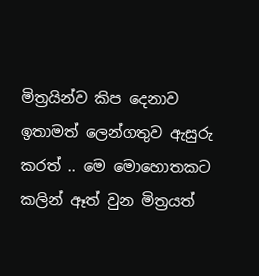මිත්‍රයින්ව කිප දෙනාව ඉතාමත් ලෙන්ගතුව ඇසුරු කරත් .. මෙ මොහොතකට කලින් ඈත් වුන මිත්‍රයත්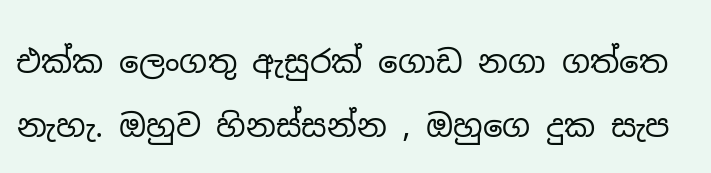එක්ක ලෙංගතු ඇසුරක් ගොඩ නගා ගත්තෙ නැහැ. ඔහුව හිනස්සන්න , ඔහුගෙ දුක සැප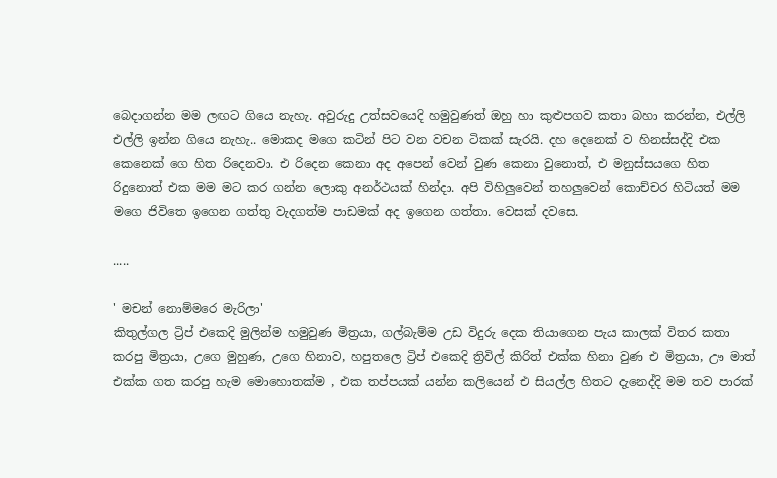බෙදාගන්න මම ලඟට ගියෙ නැහැ. අවුරුදු උත්සවයෙදි හමුවුණත් ඔහු හා කුළුපගව කතා බහා කරන්න, එල්ලි එල්ලි ඉන්න ගියෙ නැහැ.. මොකද මගෙ කටින් පිට වන වචන ටිකක් සැරයි. දහ දෙනෙක් ව හිනස්සද්දි එක කෙනෙක් ගෙ හිත රිදෙනවා. එ රිදෙන කෙනා අද අපෙන් වෙන් වුණ කෙනා වුනොත්, එ මනුස්සයගෙ හිත රිදුනොත් එක මම මට කර ගන්න ලොකු අනර්ථයක් හින්දා. අපි විහිලුවෙන් තහලුවෙන් කොච්චර හිටියත් මම මගෙ ජිවිතෙ ඉගෙන ගත්තු වැදගත්ම පාඩමක් අද ඉගෙන ගත්තා. වෙසක් දවසෙ.

.....

' මචන් නොම්මරෙ මැරිලා'
කිතුල්ගල ට්‍රිප් එකෙදි මුලින්ම හමුවුණ මිත්‍රයා, ගල්බැම්ම උඩ විදුරු දෙක තියාගෙන පැය කාලක් විතර කතා කරපු මිත්‍රයා, උගෙ මුහුණ, උගෙ හිනාව, හපුතලෙ ට්‍රිප් එකෙදි ත්‍රිවිල් කිරිත් එක්ක හිනා වුණ එ මිත්‍රයා, ඌ මාත් එක්ක ගත කරපු හැම මොහොතක්ම , එක තප්පයක් යන්න කලියෙන් එ සියල්ල හිතට දැනෙද්දි මම තව පාරක්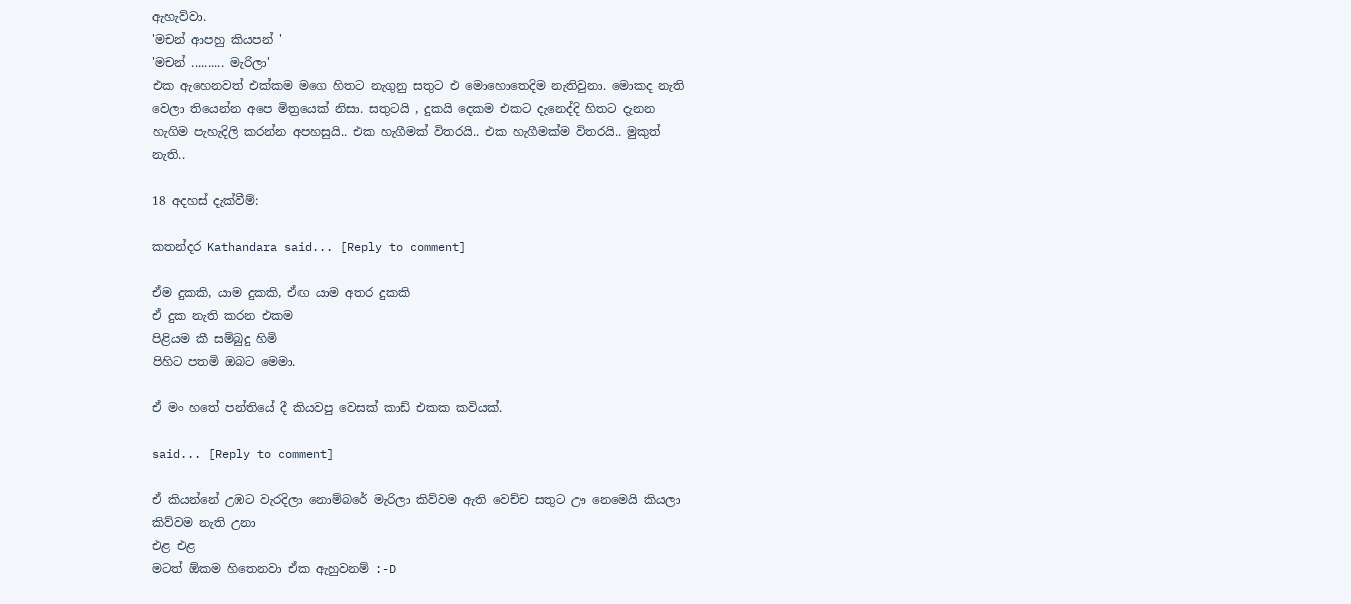ඇහැව්වා.
'මචන් ආපහු කියපන් '
'මචන් .......... මැරිලා'
එක ඇහෙනවත් එක්කම මගෙ හිතට නැගුනු සතුට එ මොහොතෙදිම නැතිවුනා. මොකද නැති වෙලා තියෙන්න අපෙ මිත්‍රයෙක් නිසා. සතුටයි , දුකයි දෙකම එකට දැනෙද්දි හිතට දැනන හැගිම පැහැදිලි කරන්න අපහසුයි.. එක හැගීමක් විතරයි.. එක හැගීමක්ම විතරයි.. මුකුත් නැති..

18 අදහස් දැක්වීම්:

කතන්දර Kathandara said... [Reply to comment]

ඒම දුකකි, යාම දුකකි, ඒඟ යාම අතර දුකකි
ඒ දුක නැති කරන එකම
පිළියම කී සම්බුදු හිමි
පිහිට පතමි ඔබට මෙමා.

ඒ මං හතේ පන්තියේ දී කියවපු වෙසක් කාඩ් එකක කවියක්.

said... [Reply to comment]

ඒ කියන්නේ උඹට වැරදිලා නොම්බරේ මැරිලා කිව්වම ඇති වෙච්ච සතුට ඌ නෙමෙයි කියලා කිව්වම නැති උනා
එළ එළ
මටත් ඕකම හිතෙනවා ඒක ඇහුවනම් :-D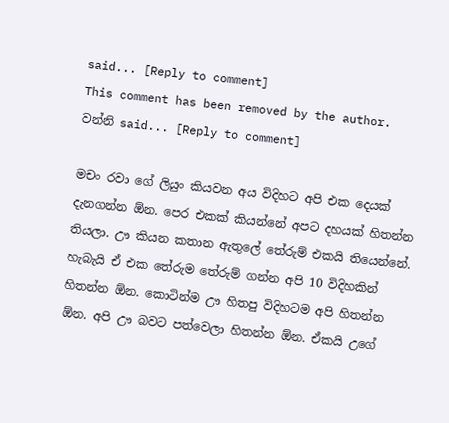said... [Reply to comment]
This comment has been removed by the author.
වන්නි said... [Reply to comment]

මචං රවා ගේ ලියුං කියවන අය විදිහට අපි එක දෙයක් දැනගන්න ඕන. පෙර එකක් කියන්නේ අපට දහයක් හිතන්න තියලා. ඌ කියන කතාන ඇතුලේ තේරුම් එකයි තියෙන්නේ. හැබැයි ඒ එක තේරුම තේරුම් ගන්න අපි 10 විදිහකින් හිතන්න ඕන. කොටින්ම ඌ හිතපු විදිහටම අපි හිතන්න ඕන. අපි ඌ බවට පත්වෙලා හිතන්න ඕන. ඒකයි උගේ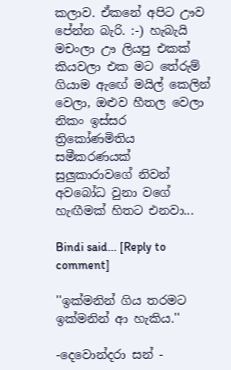කලාව. ඒකනේ අපිට ඌව පේන්න බැරි. :-) හැබැයි මචංලා ඌ ලියපු එකක් කියවලා එක මට තේරුම් ගියාම ඇඟේ මයිල් කෙලින් වෙලා, ඔළුව හීතල වෙලා නිකං ඉස්සර ත්‍රිකෝණමිතිය සමීකරණයක් සුලුකාරාවගේ නිවන් අවබෝධ වුනා වගේ හැඟීමක් හිතට එනවා...

Bindi said... [Reply to comment]

''ඉක්මනින් ගිය තරමට ඉක්මනින් ආ හැකිය.''

-දෙවොන්දරා සන් -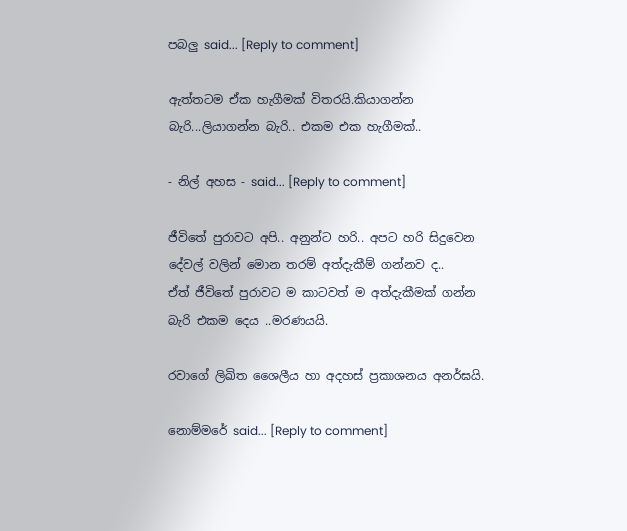පබලු said... [Reply to comment]

ඇත්තටම ඒක හැගීමක් විතරයි.කියාගන්න බැරි...ලියාගන්න බැරි.. එකම එක හැගීමක්..

- නිල් අහස - said... [Reply to comment]

ජීවිතේ පුරාවට අපි.. අනුන්ට හරි.. අපට හරි සිදුවෙන දේවල් වලින් මොන තරම් අත්දැකීම් ගන්නව ද..
ඒත් ජීවිතේ පුරාවට ම කාටවත් ම අත්දැකීමක් ගන්න බැරි එකම දෙය ..මරණයයි.

රවාගේ ලිඛිත ශෛලීය හා අදහස් ප්‍රකාශනය අනර්ඝයි.

නොම්මරේ said... [Reply to comment]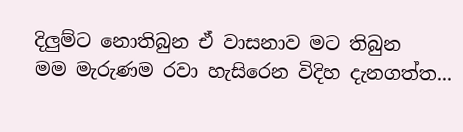දිලුම්ට නොතිබුන ඒ වාසනාව මට තිබුන
මම මැරුණම රවා හැසිරෙන විදිහ දැනගත්ත...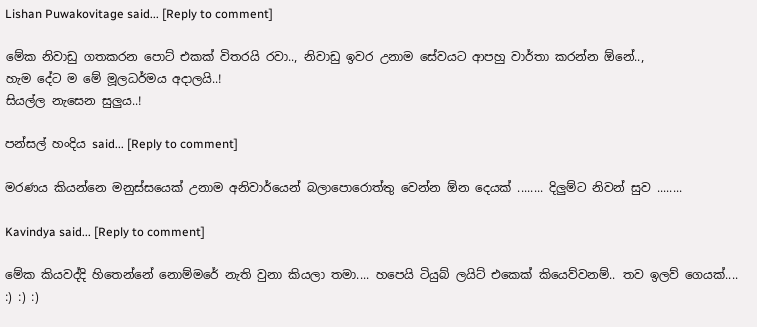Lishan Puwakovitage said... [Reply to comment]

මේක නිවාඩු ගතකරන පොට් එකක් විතරයි රවා.., නිවාඩු ඉවර උනාම සේවයට ආපහු වාර්තා කරන්න ඕනේ..,
හැම දේට ම මේ මූලධර්මය අදාලයි..!
සියල්ල නැසෙන සුලුය..!

පන්සල් හංදිය said... [Reply to comment]

මරණය කියන්නෙ මනුස්සයෙක් උනාම අනිවාර්යෙන් බලාපොරොත්තු වෙන්න ඕන දෙයක් ........ දිලුම්ට නිවන් සුව ........

Kavindya said... [Reply to comment]

මේක කියවද්දි හිතෙන්නේ නොම්මරේ නැති වුනා කියලා තමා.... හපෙයි ටියුබ් ලයිට් එකෙක් කියෙව්වනම්.. තව ඉලව් ගෙයක්.... :) :) :)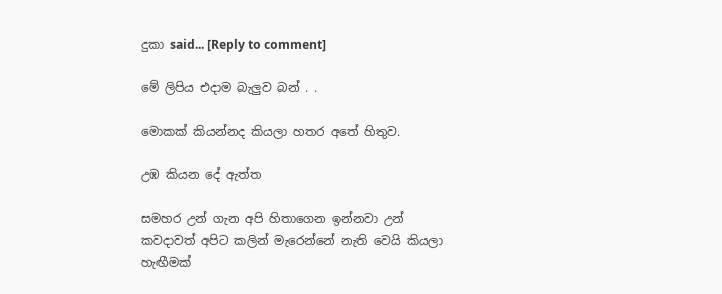දුකා said... [Reply to comment]

මේ ලිපිය එදාම බැලුව බන් . .

මොකක් කියන්නද කියලා හතර අතේ හිතුව.

උඹ කියන දේ ඇත්ත

සමහර උන් ගැන අපි හිතාගෙන ඉන්නවා උන් කවදාවත් අපිට කලින් මැරෙන්නේ නැති වෙයි කියලා හැඟීමක්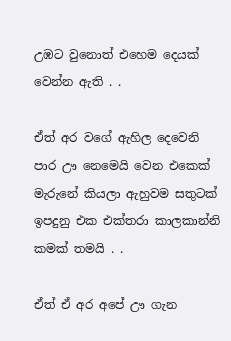උඹට වුනොත් එහෙම දෙයක් වෙන්න ඇති . .

ඒත් අර වගේ ඇහිල දෙවෙනි පාර ඌ නෙමෙයි වෙන එකෙක් මැරුනේ කියලා ඇහුවම සතුටක් ඉපදුනු එක එක්තරා කාලකාන්නි කමක් තමයි . .

ඒත් ඒ අර අපේ ඌ ගැන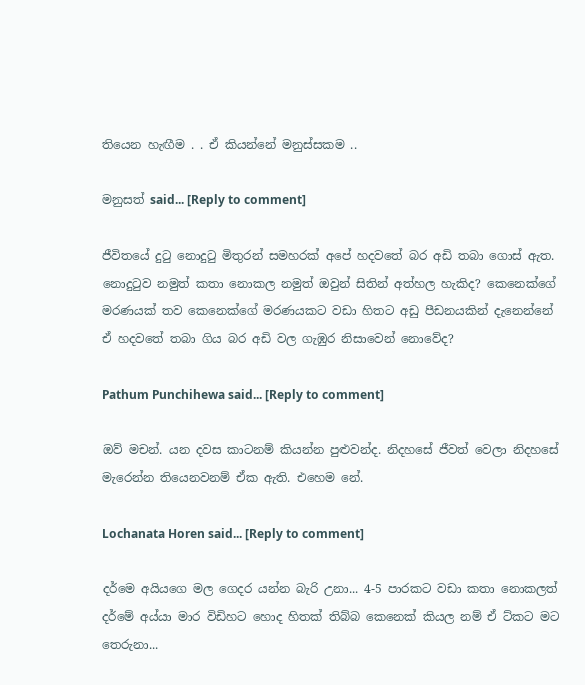තියෙන හැඟීම . . ඒ කියන්නේ මනුස්සකම ..

මනුසත් said... [Reply to comment]

ජීවිතයේ දුටු නොදුටු මිතුරන් සමහරක් අපේ හදවතේ බර අඩි තබා ගොස් ඇත. නොදුටුව නමුත් කතා නොකල නමුත් ඔවුන් සිතින් අත්හල හැකිද? කෙනෙක්ගේ මරණයක් තව කෙනෙක්ගේ මරණයකට වඩා හිතට අඩු පීඩනයකින් දැනෙන්නේ ඒ හදවතේ තබා ගිය බර අඩි වල ගැඹුර නිසාවෙන් නොවේද?

Pathum Punchihewa said... [Reply to comment]

ඔව් මචන්. යන දවස කාටනම් කියන්න පුළුවන්ද. නිදහසේ ජීවත් වෙලා නිදහසේ මැරෙන්න තියෙනවනම් ඒක ඇති. එහෙම නේ.

Lochanata Horen said... [Reply to comment]

දර්මෙ අයියගෙ මල ගෙදර යන්න බැරි උනා... 4-5 පාරකට වඩා කතා නොකලත් දර්මේ අය්යා මාර විඩිහට හොද හිතක් තිබ්බ කෙනෙක් කියල නම් ඒ ට්කට මට තෙරුනා...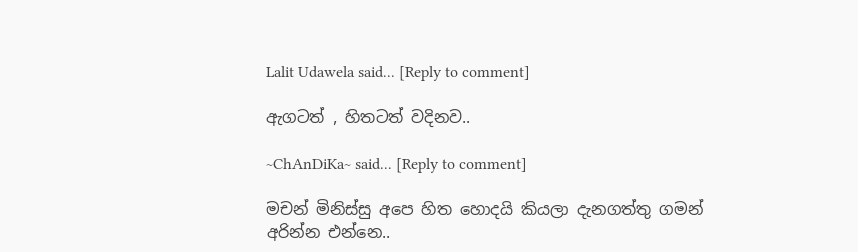Lalit Udawela said... [Reply to comment]

ඇගටත් , හිතටත් වදිනව..

~ChAnDiKa~ said... [Reply to comment]

මචන් මිනිස්සු අපෙ හිත හොදයි කියලා දැනගත්තු ගමන් අරින්න එන්නෙ..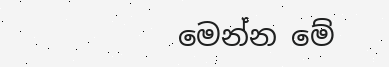මෙන්න මේ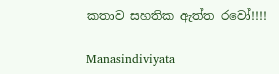කතාව සහතික ඇත්ත රවෝ!!!!

Manasindiviyata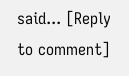said... [Reply to comment]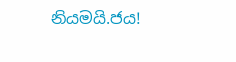නියමයි.ජය!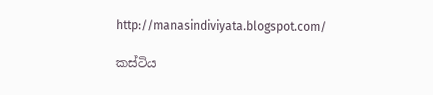http://manasindiviyata.blogspot.com/

කස්ටිය